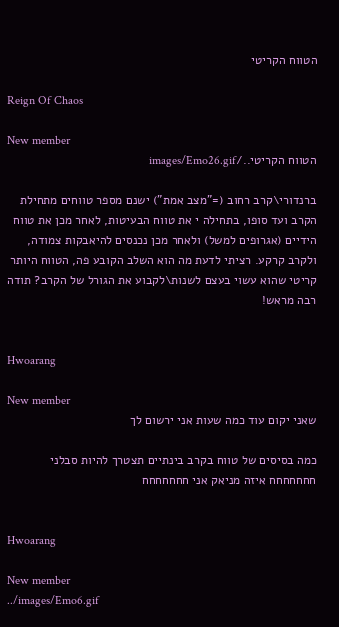הטווח הקריטי

Reign Of Chaos

New member
הטווח הקריטי../images/Emo26.gif

ברנדורי\קרב רחוב (="מצב אמת") ישנם מספר טווחים מתחילת הקרב ועד סופו, בתחילה י את טווח הבעיטות, לאחר מכן את טווח הידיים (אגרופים למשל) ולאחר מכן נכנסים להיאבקות צמודה, ולקרב קרקע. רציתי לדעת מה הוא השלב הקובע פה, הטווח היותר קריטי שהוא עשוי בעצם לשנות\לקבוע את הגורל של הקרב? תודה רבה מראש!


Hwoarang

New member
שאני יקום עוד כמה שעות אני ירשום לך

כמה בסיסים של טווח בקרב בינתיים תצטרך להיות סבלני חחחחחחח איזה מניאק אני חחחחחחח


Hwoarang

New member
../images/Emo6.gif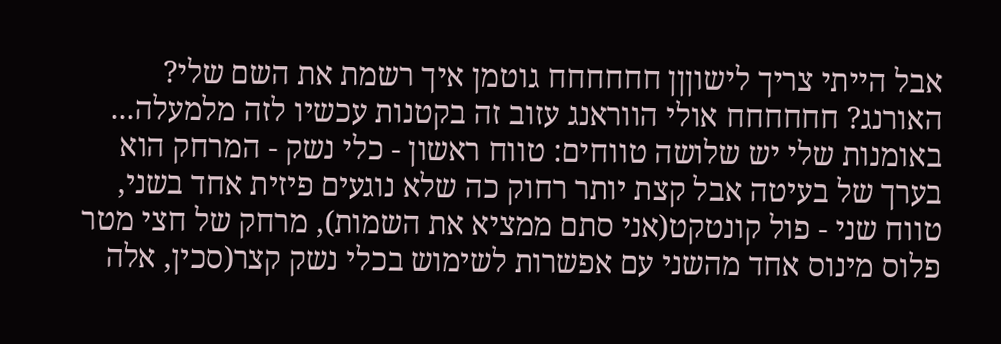אבל הייתי צריך לישוןןן חחחחחח גוטמן איך רשמת את השם שלי? האורנג? חחחחחח אולי הווראנג עזוב זה בקטנות עכשיו לזה מלמעלה... באומנות שלי יש שלושה טווחים: טווח ראשון - כלי נשק - המרחק הוא בערך של בעיטה אבל קצת יותר רחוק כה שלא נוגעים פיזית אחד בשני, טווח שני - פול קונטקט(אני סתם ממציא את השמות), מרחק של חצי מטר פלוס מינוס אחד מהשני עם אפשרות לשימוש בכלי נשק קצר(סכין, אלה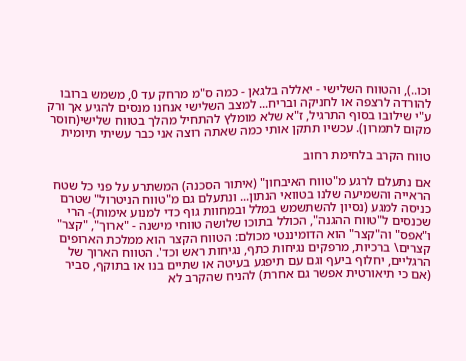וכו..), והטווח השלישי - יאללה בלגאן - כמה ס"מ מרחק עד 0, משמש ברובו להורדה לרצפה או לחניקה ובריח... למצב השלישי אנחנו מנסים להגיע אך ורק ע"י שילובו בסוף התרגיל, ז"א שלא מומלץ להתחיל מהלך בטווח שלישי(חוסר מקום לתמרון). עכשיו תתקן אותי כמה שאתה רוצה אני כבר עשיתי תיומית

טווח הקרב בלחימת רחוב

אם נתעלם לרגע מ"טווח האיבחון" (איתור הסכנה) המשתרע על פני כל שטח הראייה והשמיעה שלנו בטוואי הנתון... ונתעלם גם מ"טווח הניטרול" שטרם כניסה למגע (נסיון להשתשמש במלל ובמחוות גוף כדי למנוע אימות)- הרי שכנסים ל"טווח ההגנה", הכולל בתוכו שלושה טווחי מישנה - "ארוך", "קצר" ו"אפס" וה"קצר" הוא הדומיננטי מכולם: הטווח הקצר הוא ממלכת הארופים קצרים\ ברכיות, מרפקים נגיחות כתף, נגיחות ראש וכד'. הטווח הארוך של הרגליים, יחלוף ביעף וגם עם תיפגע בעיטה או שתיים בנו או בתוקף, סביר (אם כי תיאורטית אפשר גם אחרת) להניח שהקרב לא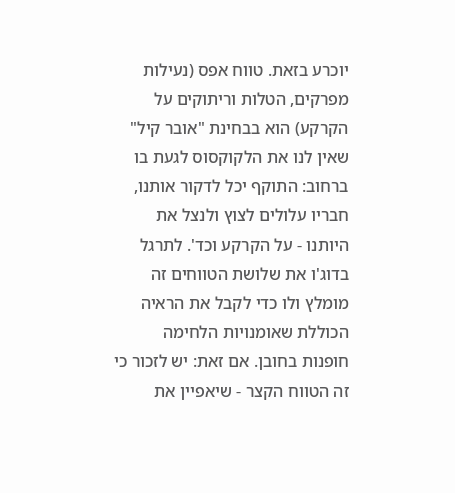יוכרע בזאת. טווח אפס (נעילות מפרקים, הטלות וריתוקים על הקרקע) הוא בבחינת "אובר קיל" שאין לנו את הלקוקסוס לגעת בו ברחוב: התוקף יכל לדקור אותנו, חבריו עלולים לצוץ ולנצל את היותנו - על הקרקע וכד'. לתרגל בדוג'ו את שלושת הטווחים זה מומלץ ולו כדי לקבל את הראיה הכוללת שאומנויות הלחימה חופנות בחובן. אם זאת: יש לזכור כי זה הטווח הקצר - שיאפיין את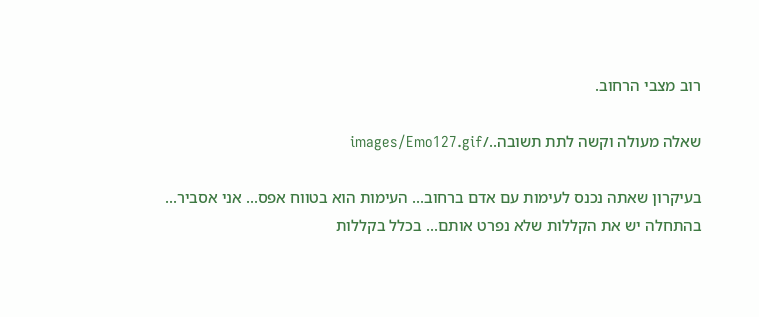רוב מצבי הרחוב.

שאלה מעולה וקשה לתת תשובה../images/Emo127.gif

בעיקרון שאתה נכנס לעימות עם אדם ברחוב... העימות הוא בטווח אפס... אני אסביר... בהתחלה יש את הקללות שלא נפרט אותם... בכלל בקללות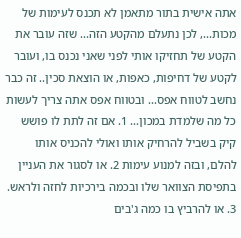אתה אישית בתור מתאמן לא תכנס לעימות של מכות..., לכן נתעלם מהקטע הזה... שזה עובר את הקטע של תחזיקו אותי לפני שאני נכנס בו, ועובר לקטע של דחיפות, כאפות, או הוצאת סכין.. זה כבר נחשב לטווח אפס... ובטווח אפס אתה צריך לעשות כל מה שלמדת במכון... 1. אם זה לתת לו פושש קיק בשביל להרחיק אותו ואולי להכניס אותו להלם, ובזה למנוע עימות 2. או לסגור את העניין בתפיסת הצוואר שלו ובכמה בירכיות לחזה ולראש. 3. או להרביץ בו כמה ג'בים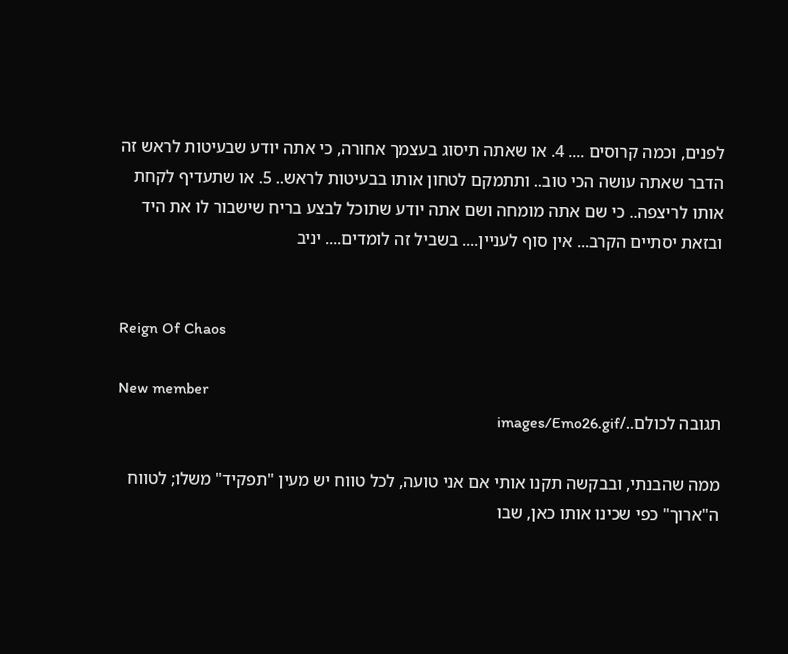לפנים, וכמה קרוסים .... 4. או שאתה תיסוג בעצמך אחורה, כי אתה יודע שבעיטות לראש זה הדבר שאתה עושה הכי טוב.. ותתמקם לטחון אותו בבעיטות לראש.. 5. או שתעדיף לקחת אותו לריצפה.. כי שם אתה מומחה ושם אתה יודע שתוכל לבצע בריח שישבור לו את היד ובזאת יסתיים הקרב... אין סוף לעניין.... בשביל זה לומדים.... יניב


Reign Of Chaos

New member
תגובה לכולם../images/Emo26.gif

ממה שהבנתי, ובבקשה תקנו אותי אם אני טועה, לכל טווח יש מעין "תפקיד" משלו; לטווח ה"ארוך" כפי שכינו אותו כאן, שבו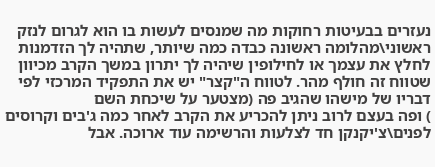נעזרים בבעיטות רחוקות מה שמנסים לעשות בו הוא לגרום לנזק ראשוני\מהלומה ראשונה כבדה כמה שיותר, שתהיה לך הזדמנות לחלץ את עצמך או לחילופין שיהיה לך יתרון במשך הקרב מכיוון שטווח זה חולף מהר. לטווח ה"קצר" יש את התפקיד המרכזי לפי דבריו של מישהו שהגיב פה (מצטער על שיכחת השם
) ופה בעצם לרוב ניתן להכריע את הקרב לאחר כמה ג'בים וקרוסים לפנים\צ'יקנקן חד לצלעות והרשימה עוד ארוכה. אבל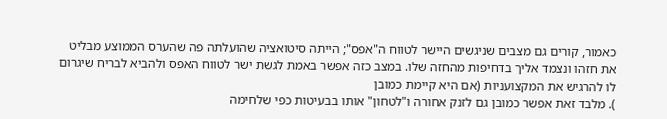כאמור, קורים גם מצבים שניגשים היישר לטווח ה"אפס"; הייתה סיטואציה שהועלתה פה שהערס הממוצע מבליט את חזהו ונצמד אליך בדחיפות מהחזה שלו. במצב כזה אפשר באמת לגשת ישר לטווח האפס ולהביא לבריח שיגרום לו להרגיש את המקצועניות (אם היא קיימת כמובן
). מלבד זאת אפשר כמובן גם לזנק אחורה ו"לטחון" אותו בבעיטות כפי שלחימה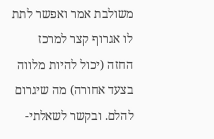משולבת אמר ואפשר לתת לו אגרוף קצר למרכז החזה (יכול להיות מלווה בצעד אחורה) מה שיגרום להלם. ובקשר לשאלתי-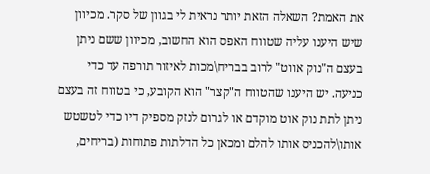את האמת? השאלה הזאת יותר נראית לי בגוון של סקר. מכיוון שיש היענו עליה שטווח האפס הוא החשוב, מכיוון ששם ניתן בעצם ה"נוק אווט" לרוב בבריח\מכות לאיזור תורפה עד כדי כניעה. יש היענו שהטווח ה"קצר" הוא הקובע, כי בטווח זה בעצם ניתן לתת נוק אוט מוקדם או לגרום לנזק מספיק דיו כדי לטשטש אותו\להכניס אותו להלם ומכאן כל הדלתות פתוחות (בריחים,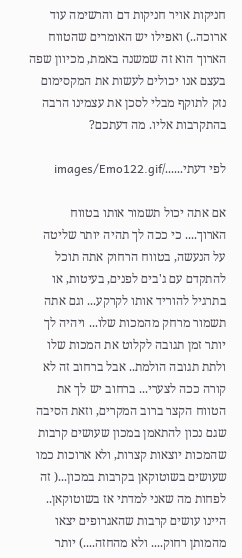חניקות אויר חניקות דם והרשימה עוד ארוכה..) ואפילו יש האומרים שהטווח הארוך הוא זה שמשנה באמת, מכיוון שפה בעצם אנו יכולים לעשות את המקסימום נזק לתוקף מבלי לסכן את עצמינו הרבה בהתקרבות אליו. מה דעתכם?

לפי דעתי....../images/Emo122.gif

אם אתה יכול תשמור אותו בטווח הארוך.... כי ככה לך תהיה יותר שליטה על הנעשה, בטווח הרחוק אתה תוכל להתקדם עם ג'בים לפנים, בעיטות, או בתרגיל להוריד אותו לקרקע... וגם אתה תשמור מרחק מהמכות שלו... ויהיה לך יותר זמן תגובה לקלוט את המכות שלו ולתת תגובה הולמת.. אבל ברחוב זה לא קורה ככה לצערי... ברחוב יש לך את הטווח הקצר ברוב המקרים, וזאת הסיבה שגם נכון להתאמן במכון שעושים קרבות שהמכות יוצאות קצרות, ולא ארוכות כמו שעושים בשוטוקאן בקרבות במכון...( זה לפחות מה שאני למדתי אז בשוטוקאן.. היינו עושים קרבות שהאגרופים יצאו מהמותן רחוק.... ולא מהחזה....) יותר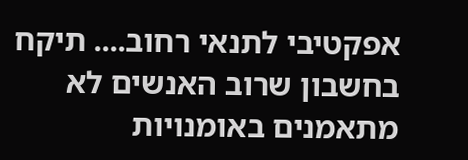אפקטיבי לתנאי רחוב.... תיקח בחשבון שרוב האנשים לא מתאמנים באומנויות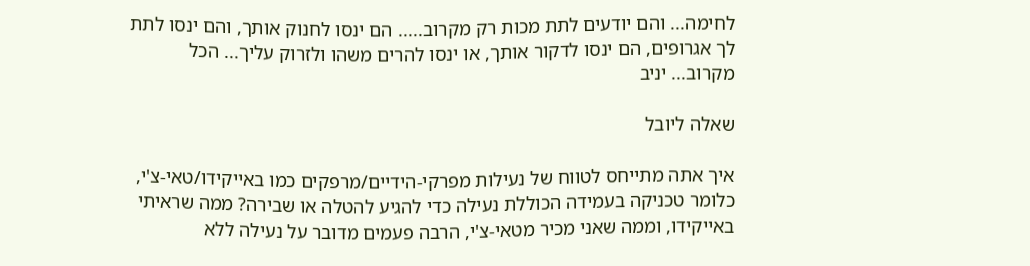לחימה... והם יודעים לתת מכות רק מקרוב..... הם ינסו לחנוק אותך, והם ינסו לתת לך אגרופים, הם ינסו לדקור אותך, או ינסו להרים משהו ולזרוק עליך... הכל מקרוב... יניב

שאלה ליובל

איך אתה מתייחס לטווח של נעילות מפרקי-הידיים/מרפקים כמו באייקידו/טאי-צ'י, כלומר טכניקה בעמידה הכוללת נעילה כדי להגיע להטלה או שבירה? ממה שראיתי באייקידו, וממה שאני מכיר מטאי-צ'י, הרבה פעמים מדובר על נעילה ללא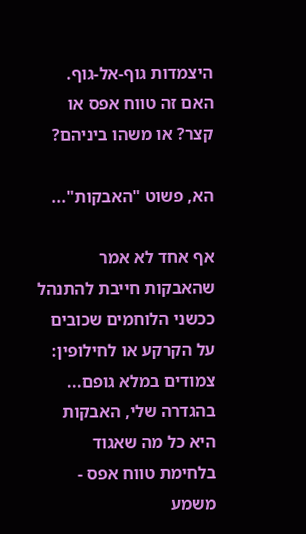היצמדות גוף-אל-גוף. האם זה טווח אפס או קצר? או משהו ביניהם?

הא, פשוט "האבקות"...

אף אחד לא אמר שהאבקות חייבת להתנהל ככשני הלוחמים שכובים על הקרקע או לחילופין: צמודים במלא גופם... בהגדרה שלי, האבקות היא כל מה שאגוד בלחימת טווח אפס - משמע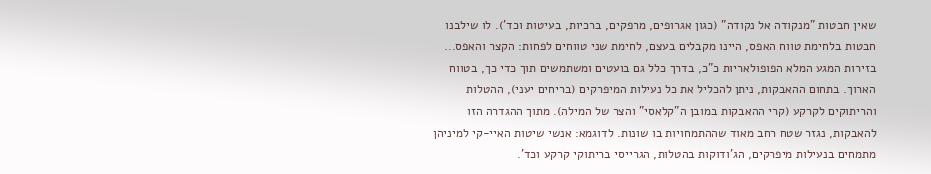שאין חבטות "מנקודה אל נקודה" (כגון אגרופים, מרפקים, ברכיות, בעיטות וכד'). לו שילבנו חבטות בלחימת טווח האפס, היינו מקבלים בעצם, לחימת שני טווחים לפחות: הקצר והאפס... בזירות המגע המלא הפופולאריות כ"כ, בדרך כלל גם בועטים ומשתמשים תוך כדי כך, בטווח הארוך. בתחום ההאבקות, ניתן להכליל את כל נעילות המיפרקים (בריחים יעני), ההטלות והריתוקים לקרקע (קרי ההאבקות במובן ה"קלאסי" והצר של המילה). מתוך ההגדרה הזו להאבקות, נגזר שטח רחב מאוד שההתמחויות בו שונות. לדוגמא: אנשי שיטות האיי-קי למיניהן מתמחים בנעילות מיפרקים, הג'ודוקות בהטלות, הגרייסי בריתוקי קרקע וכד'.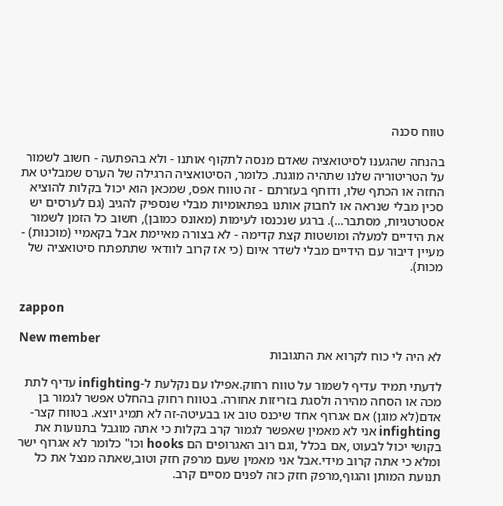טווח סכנה

בהנחה שהגענו לסיטואציה שאדם מנסה לתקוף אותנו - ולא בהפתעה - חשוב לשמור על הטריטוריה שלנו שתהיה מוגנת. כלומר, הסיטואציה הרגילה של הערס שמבליט את החזה או הכתף שלו, ודוחף בעזרתם - זה טווח אפס, שמכאן הוא יכול בקלות להוציא סכין מבלי שנראה או לחבוק אותנו בפתאומיות מבלי שנספיק להגיב (גם לערסים יש אסטרטגיות, מסתבר...). ברגע שנכנסו לעימות (מאונס כמובן), חשוב כל הזמן לשמור את הידיים למעלה ומושטות קצת קדימה - לא בצורה מאיימת אבל בקאמיי (מוכנוּת) - מעיין דיבור עם הידיים מבלי לשדר איום (כי אז קרוב לוודאי שתתפתח סיטואציה של מכות).


zappon

New member
לא היה לי כוח לקרוא את התגובות

לדעתי תמיד עדיף לשמור על טווח רחוק.אפילו עם נקלעת ל-infighting עדיף לתת מכה או הסחה מהירה ולסגת בזריזות אחורה. בטווח רחוק בהחלט אפשר לגמור בן אדם(לא מוגן) אם אגרוף אחד שיכנס טוב או בבעיטה-זה לא תמיג יוצא. בטווח קצר-infighting אני לא מאמין שאפשר לגמור קרב בקלות כי אתה מוגבל בתנועות את בקושי יכול לבעוט ,אם בכלל ,וגם רוב האגרופים הם hooks וכו" כלומר לא אגרוף ישר ומלא כי אתה קרוב מידי.אבל אני מאמין שעם מרפק חזק וטוב,שאתה מנצל את כל תנועת המותן והגוף,מרפק חזק כזה לפנים מסיים קרב.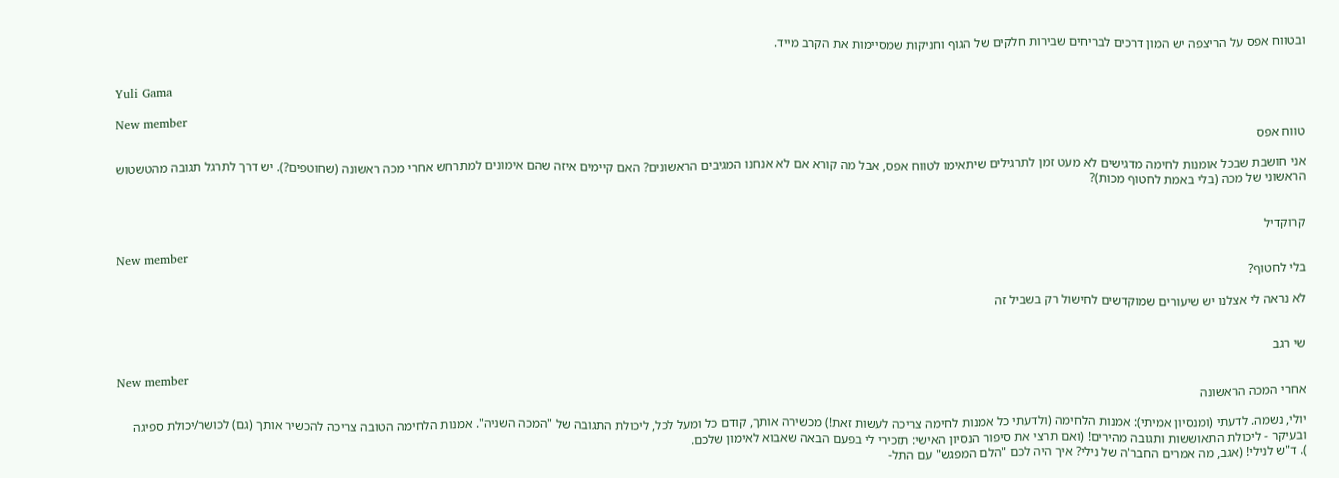ובטווח אפס על הריצפה יש המון דרכים לבריחים שבירות חלקים של הגוף וחניקות שמסיימות את הקרב מייד.


Yuli Gama

New member
טווח אפס

אני חושבת שבכל אומנות לחימה מדגישים לא מעט זמן לתרגילים שיתאימו לטווח אפס, אבל מה קורא אם לא אנחנו המגיבים הראשונים? האם קיימים איזה שהם אימונים למתרחש אחרי מכה ראשונה (שחוטפים?). יש דרך לתרגל תגובה מהטשטוש הראשוני של מכה (בלי באמת לחטוף מכות)?


קרוקדיל

New member
בלי לחטוף?

לא נראה לי אצלנו יש שיעורים שמוקדשים לחישול רק בשביל זה


שי רגב

New member
אחרי המכה הראשונה

יולי, נשמה. לדעתי (ומנסיון אמיתי): אמנות הלחימה (ולדעתי כל אמנות לחימה צריכה לעשות זאת!) מכשירה אותך, קודם כל ומעל לכל, ליכולת התגובה של "המכה השניה". אמנות הלחימה הטובה צריכה להכשיר אותך (גם) לכושר/יכולת ספיגה ובעיקר - ליכולת התאוששות ותגובה מהירים! (ואם תרצי את סיפור הנסיון האישי: תזכירי לי בפעם הבאה שאבוא לאימון שלכם.
). ד"ש לנילי! (אגב, מה אמרים החבר'ה של נילי? איך היה לכם "הלם המפגש" עם התל-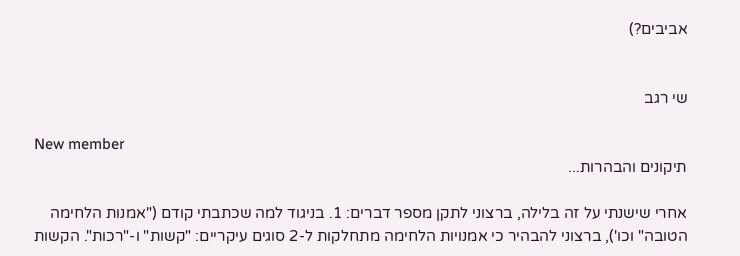אביבים?)


שי רגב

New member
תיקונים והבהרות...

אחרי שישנתי על זה בלילה, ברצוני לתקן מספר דברים: 1. בניגוד למה שכתבתי קודם ("אמנות הלחימה הטובה" וכו'), ברצוני להבהיר כי אמנויות הלחימה מתחלקות ל-2 סוגים עיקריים: "קשות" ו-"רכות". הקשות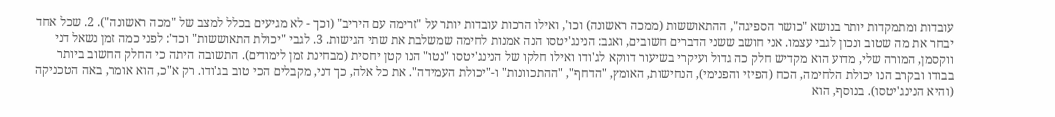עובדות ומתמקדות יותר בנושא "כושר הספיגה", ההתאוששות (ממכה ראשונה) וכו', ואילו הרכות עובדות יותר על "זרימה עם היריב" (וכך - לא מגיעים בכלל למצב של "מכה ראשונה"). 2. שכל אחד יבחר את מה שטוב ונכון לגבי עצמו. אני חושב ששני הדברים חשובים, ואגב: הנינג'יטסו הנה אמנות לחימה שמשלבת את שתי הגישות. 3. לגבי "יכולת התאוששות" וכד': לפני כמה זמן נשאל דני ווקסמן, המורה שלי, מדוע הוא מקדיש חלק כה גדול ועיקרי בשיעור דווקא לג'ודו ואילו חלקו של הנינג'יטסו "נטו" הנו קטן יחסית (מבחינת זמן לימודים). התשובה היתה כי החלק החשוב ביותר בבודו ובקרב הנו יכולת הלחימה, הכח (הפיזי והפנימי), הנחישות, האומץ, "הדחף", "ההתכוונות" ו-"יכולת העמידה". את כל אלה, כך דני, מקבלים הכי טוב בג'ודו. רק א"כ, הוא אומר, באה הטכניקה (והיא הנינג'יטסו). בנוסף, הוא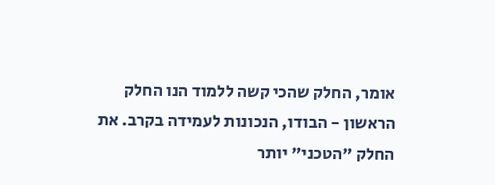אומר, החלק שהכי קשה ללמוד הנו החלק הראשון - הבודו, הנכונות לעמידה בקרב. את החלק "הטכני" יותר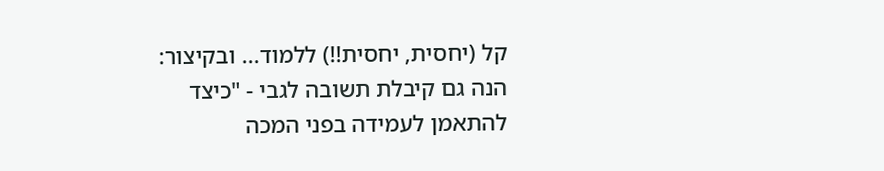קל (יחסית, יחסית!!) ללמוד... ובקיצור: הנה גם קיבלת תשובה לגבי - "כיצד להתאמן לעמידה בפני המכה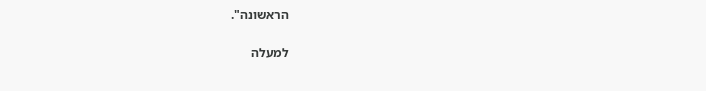הראשונה".

למעלה